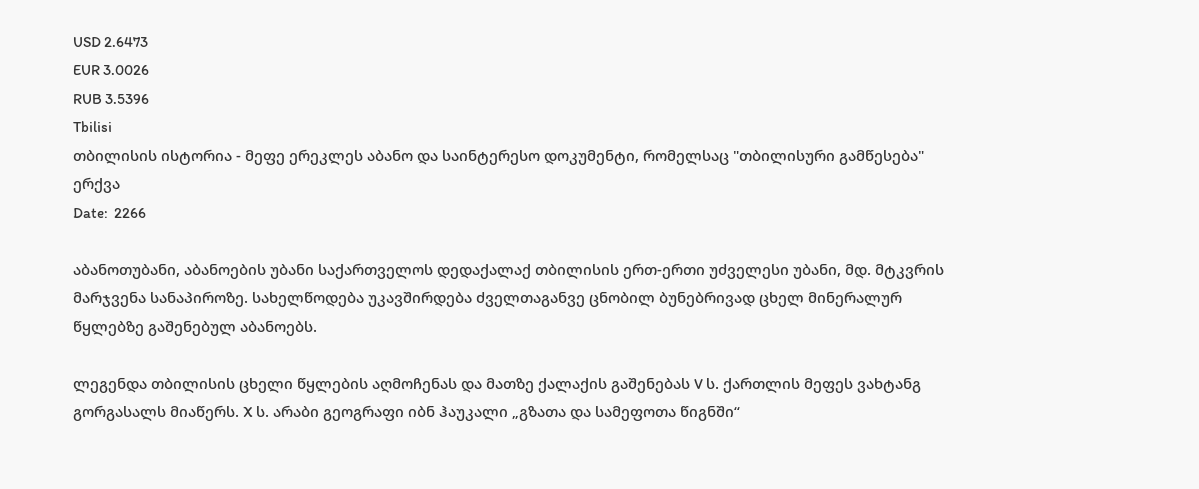USD 2.6473
EUR 3.0026
RUB 3.5396
Tbilisi
თბილისის ისტორია - მეფე ერეკლეს აბანო და საინტერესო დოკუმენტი, რომელსაც "თბილისური გამწესება" ერქვა
Date:  2266

აბანოთუბანი, აბანოების უბანი საქართველოს დედაქალაქ თბილისის ერთ-ერთი უძველესი უბანი, მდ. მტკვრის მარჯვენა სანაპიროზე. სახელწოდება უკავშირდება ძველთაგანვე ცნობილ ბუნებრივად ცხელ მინერალურ წყლებზე გაშენებულ აბანოებს.

ლეგენდა თბილისის ცხელი წყლების აღმოჩენას და მათზე ქალაქის გაშენებას V ს. ქართლის მეფეს ვახტანგ გორგასალს მიაწერს. X ს. არაბი გეოგრაფი იბნ ჰაუკალი „გზათა და სამეფოთა წიგნში“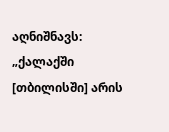აღნიშნავს: „ქალაქში [თბილისში] არის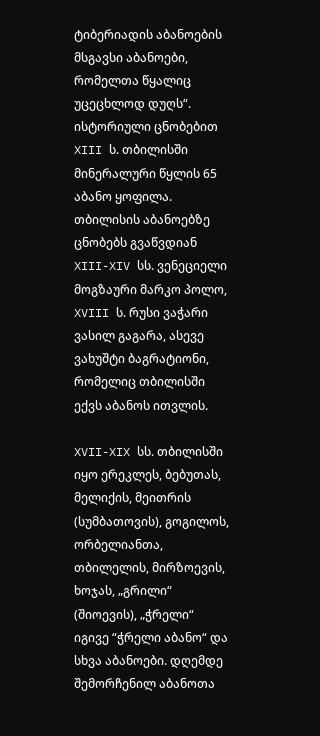ტიბერიადის აბანოების მსგავსი აბანოები, რომელთა წყალიც უცეცხლოდ დუღს“. ისტორიული ცნობებით XIII ს. თბილისში მინერალური წყლის 65 აბანო ყოფილა. თბილისის აბანოებზე ცნობებს გვაწვდიან XIII-XIV სს. ვენეციელი მოგზაური მარკო პოლო, XVIII ს. რუსი ვაჭარი ვასილ გაგარა, ასევე ვახუშტი ბაგრატიონი, რომელიც თბილისში ექვს აბანოს ითვლის.

XVII-XIX სს. თბილისში იყო ერეკლეს, ბებუთას, მელიქის, მეითრის (სუმბათოვის), გოგილოს, ორბელიანთა, თბილელის, მირზოევის, ხოჯას, „გრილი“ (შიოევის), „ჭრელი“ იგივე “ჭრელი აბანო“ და სხვა აბანოები. დღემდე შემორჩენილ აბანოთა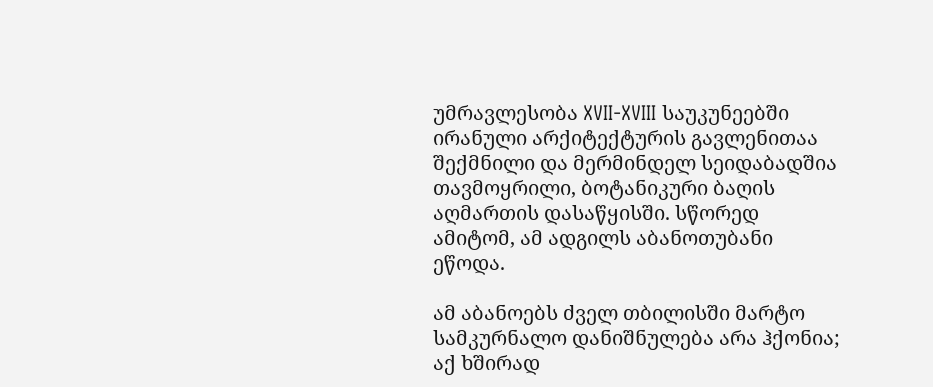უმრავლესობა XVII-XVIII საუკუნეებში ირანული არქიტექტურის გავლენითაა შექმნილი და მერმინდელ სეიდაბადშია თავმოყრილი, ბოტანიკური ბაღის აღმართის დასაწყისში. სწორედ ამიტომ, ამ ადგილს აბანოთუბანი ეწოდა.

ამ აბანოებს ძველ თბილისში მარტო სამკურნალო დანიშნულება არა ჰქონია; აქ ხშირად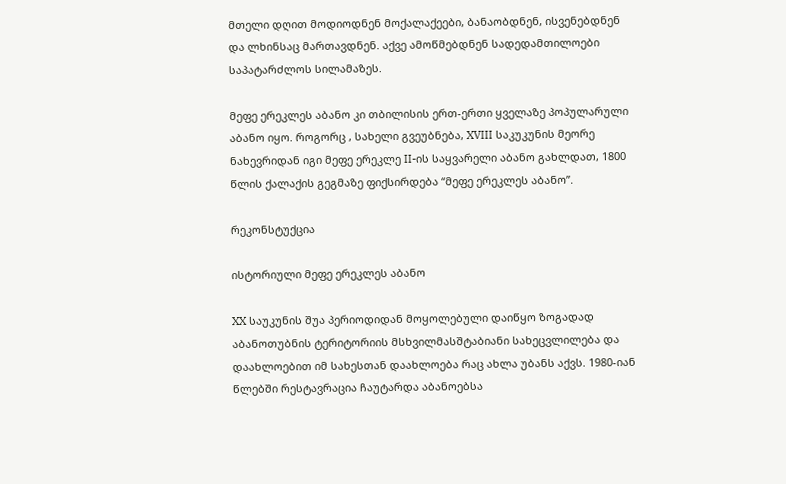მთელი დღით მოდიოდნენ მოქალაქეები, ბანაობდნენ, ისვენებდნენ და ლხინსაც მართავდნენ. აქვე ამოწმებდნენ სადედამთილოები საპატარძლოს სილამაზეს.

მეფე ერეკლეს აბანო კი თბილისის ერთ-ერთი ყველაზე პოპულარული აბანო იყო. როგორც , სახელი გვეუბნება, XVIII საკუკუნის მეორე ნახევრიდან იგი მეფე ერეკლე II-ის საყვარელი აბანო გახლდათ, 1800 წლის ქალაქის გეგმაზე ფიქსირდება “მეფე ერეკლეს აბანო”.

რეკონსტუქცია

ისტორიული მეფე ერეკლეს აბანო

XX საუკუნის შუა პერიოდიდან მოყოლებული დაიწყო ზოგადად აბანოთუბნის ტერიტორიის მსხვილმასშტაბიანი სახეცვლილება და დაახლოებით იმ სახესთან დაახლოება რაც ახლა უბანს აქვს. 1980-იან წლებში რესტავრაცია ჩაუტარდა აბანოებსა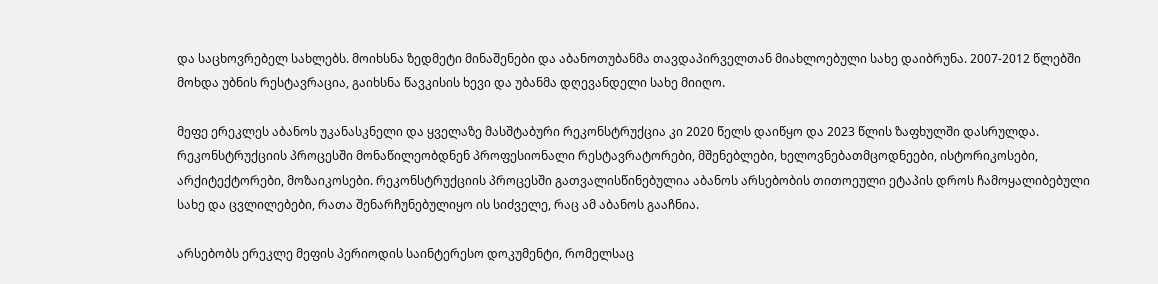და საცხოვრებელ სახლებს. მოიხსნა ზედმეტი მინაშენები და აბანოთუბანმა თავდაპირველთან მიახლოებული სახე დაიბრუნა. 2007-2012 წლებში მოხდა უბნის რესტავრაცია, გაიხსნა წავკისის ხევი და უბანმა დღევანდელი სახე მიიღო.

მეფე ერეკლეს აბანოს უკანასკნელი და ყველაზე მასშტაბური რეკონსტრუქცია კი 2020 წელს დაიწყო და 2023 წლის ზაფხულში დასრულდა. რეკონსტრუქციის პროცესში მონაწილეობდნენ პროფესიონალი რესტავრატორები, მშენებლები, ხელოვნებათმცოდნეები, ისტორიკოსები, არქიტექტორები, მოზაიკოსები. რეკონსტრუქციის პროცესში გათვალისწინებულია აბანოს არსებობის თითოეული ეტაპის დროს ჩამოყალიბებული სახე და ცვლილებები, რათა შენარჩუნებულიყო ის სიძველე, რაც ამ აბანოს გააჩნია.

არსებობს ერეკლე მეფის პერიოდის საინტერესო დოკუმენტი, რომელსაც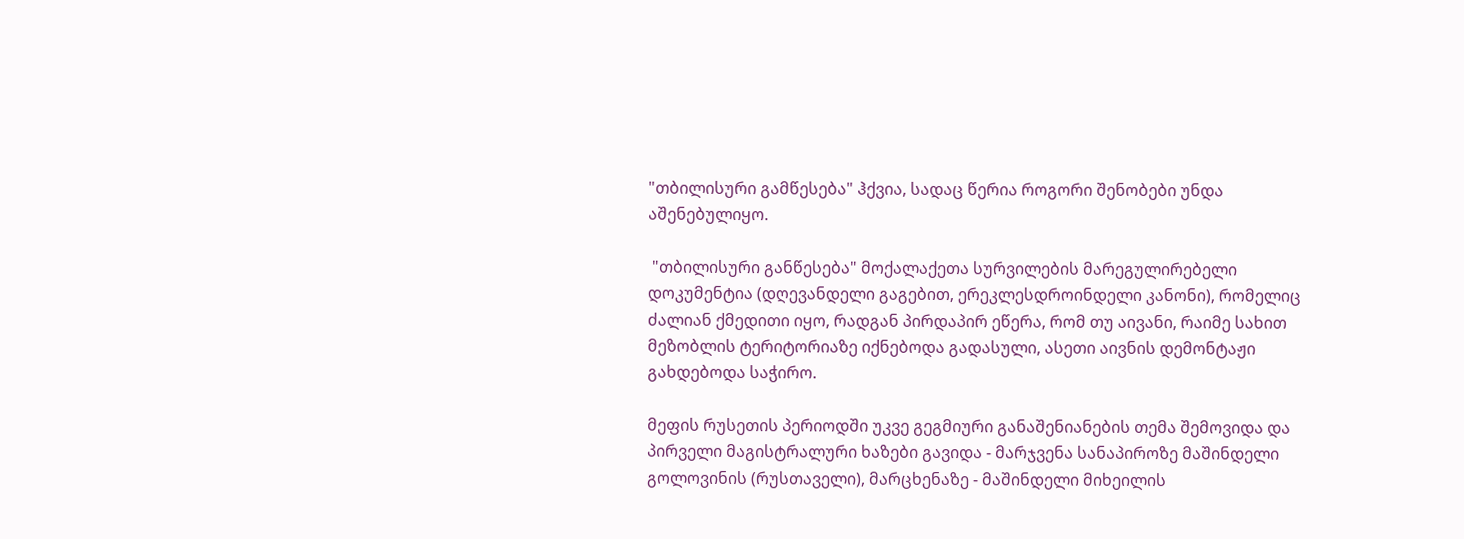"თბილისური გამწესება" ჰქვია, სადაც წერია როგორი შენობები უნდა აშენებულიყო.

 "თბილისური განწესება" მოქალაქეთა სურვილების მარეგულირებელი დოკუმენტია (დღევანდელი გაგებით, ერეკლესდროინდელი კანონი), რომელიც ძალიან ქმედითი იყო, რადგან პირდაპირ ეწერა, რომ თუ აივანი, რაიმე სახით მეზობლის ტერიტორიაზე იქნებოდა გადასული, ასეთი აივნის დემონტაჟი გახდებოდა საჭირო.

მეფის რუსეთის პერიოდში უკვე გეგმიური განაშენიანების თემა შემოვიდა და პირველი მაგისტრალური ხაზები გავიდა - მარჯვენა სანაპიროზე მაშინდელი გოლოვინის (რუსთაველი), მარცხენაზე - მაშინდელი მიხეილის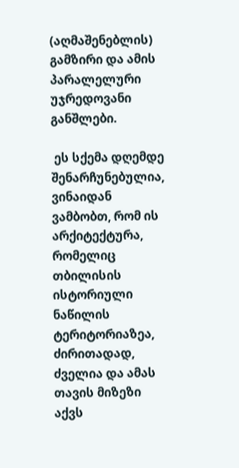(აღმაშენებლის) გამზირი და ამის პარალელური უჯრედოვანი განშლები.

 ეს სქემა დღემდე შენარჩუნებულია, ვინაიდან ვამბობთ, რომ ის არქიტექტურა, რომელიც თბილისის ისტორიული ნაწილის ტერიტორიაზეა, ძირითადად, ძველია და ამას თავის მიზეზი აქვს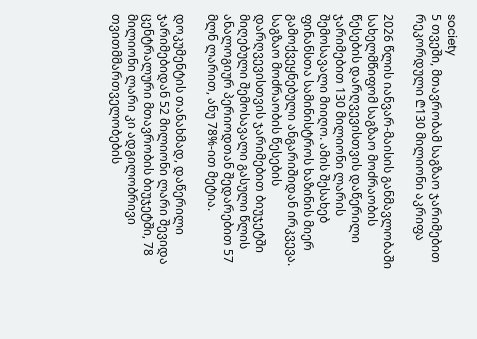society
5 თვეში, მთავრობამ საგზაო ჯარიმებით რეკორდული ₾130 მილიონი აკრიფა

2026 წლის იანვარ-მაისის განმავლობაში სახელმწიფომ საგზაო მოძრაობის წესების დარღვევისთვის დაწერილი ჯარიმებით 130 მილიონი ლარის შემოსავალი მიიღო. ამის შესახებ ფინანსთა სამინისტროს ხაზინის მიერ გამოქვეყნებული ანგარიშიდან ირკვევა. საგზაო მოძრაობის წესების დარღვევისთვის ჯარიმებით ბიუჯეტში მიღებული შემოსავალი გასული წლის ანალოგიურ პერიოდთან შედარებით 57 მლნ ლარით, ანუ 78%-ით მეტია.

დოკუმენტის თანახმად, დაწერილი ჯარიმებიდან 52 მილიონი ლარი შევიდა ცენტრალური მთავრობის ბიუჯეტში, 78 მილიონი ლარი კი ადგილობრივი თვითმმართველობების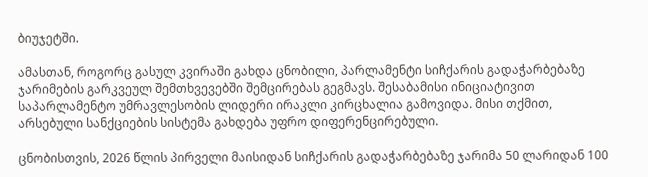ბიუჯეტში.

ამასთან, როგორც გასულ კვირაში გახდა ცნობილი, პარლამენტი სიჩქარის გადაჭარბებაზე ჯარიმების გარკვეულ შემთხვევებში შემცირებას გეგმავს. შესაბამისი ინიციატივით საპარლამენტო უმრავლესობის ლიდერი ირაკლი კირცხალია გამოვიდა. მისი თქმით, არსებული სანქციების სისტემა გახდება უფრო დიფერენცირებული.

ცნობისთვის, 2026 წლის პირველი მაისიდან სიჩქარის გადაჭარბებაზე ჯარიმა 50 ლარიდან 100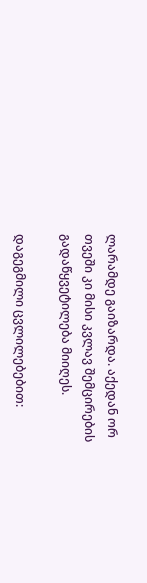ლარამდე გაიზარდა. აქედან ორ თვეში კი მისი კვლავ შემცირების გადაწყვეტილება მიიღეს.

დაგეგმილი ცვლილებებით: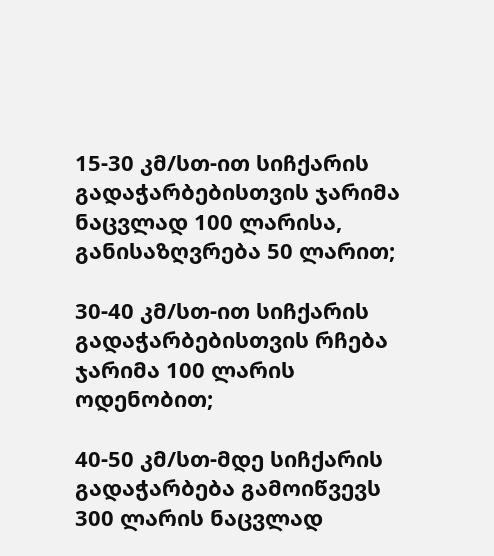15-30 კმ/სთ-ით სიჩქარის გადაჭარბებისთვის ჯარიმა ნაცვლად 100 ლარისა, განისაზღვრება 50 ლარით;

30-40 კმ/სთ-ით სიჩქარის გადაჭარბებისთვის რჩება ჯარიმა 100 ლარის ოდენობით;

40-50 კმ/სთ-მდე სიჩქარის გადაჭარბება გამოიწვევს 300 ლარის ნაცვლად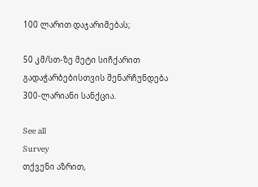100 ლარით დაჯარიმებას;

50 კმ/სთ-ზე მეტი სიჩქარით გადაჭარბებისთვის შენარჩუნდება 300-ლარიანი სანქცია.

See all
Survey
თქვენი აზრით,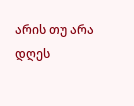არის თუ არა დღეს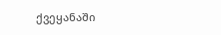ქვეყანაში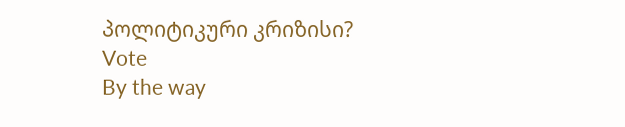პოლიტიკური კრიზისი?
Vote
By the way